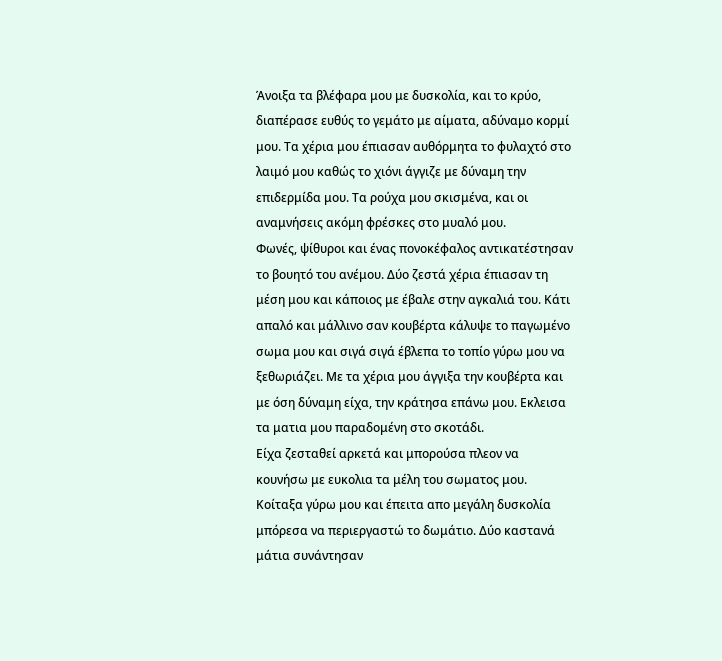Άνοιξα τα βλέφαρα μου με δυσκολία, και το κρύο, διαπέρασε ευθύς το γεμάτο με αίματα, αδύναμο κορμί μου. Τα χέρια μου έπιασαν αυθόρμητα το φυλαχτό στο λαιμό μου καθώς το χιόνι άγγιζε με δύναμη την επιδερμίδα μου. Τα ρούχα μου σκισμένα, και οι αναμνήσεις ακόμη φρέσκες στο μυαλό μου.
Φωνές, ψίθυροι και ένας πονοκέφαλος αντικατέστησαν το βουητό του ανέμου. Δύο ζεστά χέρια έπιασαν τη μέση μου και κάποιος με έβαλε στην αγκαλιά του. Κάτι απαλό και μάλλινο σαν κουβέρτα κάλυψε το παγωμένο σωμα μου και σιγά σιγά έβλεπα το τοπίο γύρω μου να ξεθωριάζει. Με τα χέρια μου άγγιξα την κουβέρτα και με όση δύναμη είχα, την κράτησα επάνω μου. Εκλεισα τα ματια μου παραδομένη στο σκοτάδι.
Είχα ζεσταθεί αρκετά και μπορούσα πλεον να κουνήσω με ευκολια τα μέλη του σωματος μου. Κοίταξα γύρω μου και έπειτα απο μεγάλη δυσκολία μπόρεσα να περιεργαστώ το δωμάτιο. Δύο καστανά μάτια συνάντησαν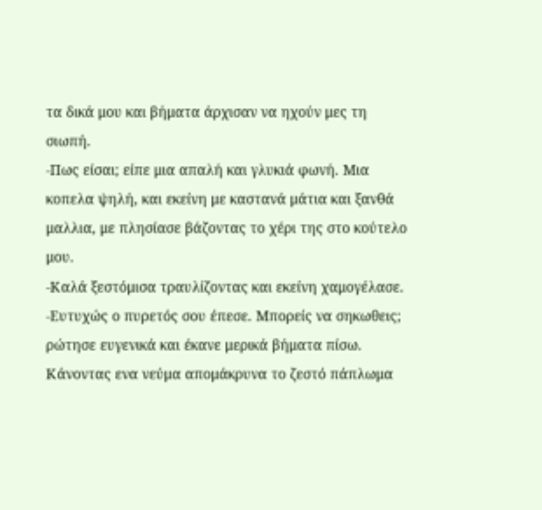τα δικά μου και βήματα άρχισαν να ηχούν μες τη σιωπή.
-Πως είσαι; είπε μια απαλή και γλυκιά φωνή. Μια κοπελα ψηλή, και εκείνη με καστανά μάτια και ξανθά μαλλια, με πλησίασε βάζοντας το χέρι της στο κούτελο μου.
-Καλά ξεστόμισα τραυλίζοντας και εκείνη χαμογέλασε.
-Ευτυχώς ο πυρετός σου έπεσε. Μπορείς να σηκωθεις; ρώτησε ευγενικά και έκανε μερικά βήματα πίσω. Κάνοντας ενα νεύμα απομάκρυνα το ζεστό πάπλωμα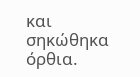και σηκώθηκα όρθια.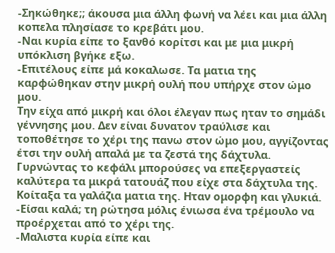-Σηκώθηκε;; άκουσα μια άλλη φωνή να λέει και μια άλλη κοπελα πλησίασε το κρεβάτι μου.
-Ναι κυρία είπε το ξανθό κορίτσι και με μια μικρή υπόκλιση βγήκε εξω.
-Επιτέλους είπε μά κοκαλωσε. Τα ματια της καρφώθηκαν στην μικρή ουλή που υπήρχε στον ώμο μου.
Την είχα από μικρή και όλοι έλεγαν πως ηταν το σημάδι γέννησης μου. Δεν είναι δυνατον τραύλισε και τοποθέτησε το χέρι της πανω στον ώμο μου, αγγίζοντας έτσι την ουλή απαλά με τα ζεστά της δάχτυλα. Γυρνώντας το κεφάλι μπορούσες να επεξεργαστείς καλύτερα τα μικρά τατουάζ που είχε στα δάχτυλα της.
Κοίταξα τα γαλάζια ματια της. Ηταν ομορφη και γλυκιά.
-Είσαι καλά; τη ρώτησα μόλις ένιωσα ένα τρέμουλο να προέρχεται από το χέρι της.
-Μαλιστα κυρία είπε και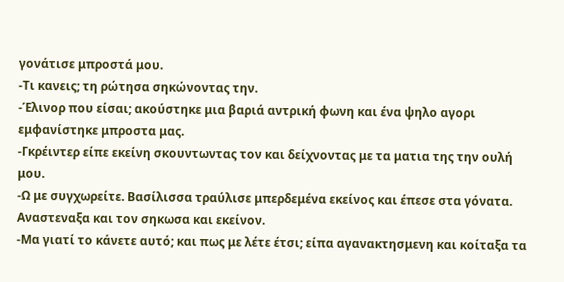γονάτισε μπροστά μου.
-Τι κανεις; τη ρώτησα σηκώνοντας την.
-Έλινορ που είσαι; ακούστηκε μια βαριά αντρική φωνη και ένα ψηλο αγορι εμφανίστηκε μπροστα μας.
-Γκρέιντερ είπε εκείνη σκουντωντας τον και δείχνοντας με τα ματια της την ουλή μου.
-Ω με συγχωρείτε. Βασίλισσα τραύλισε μπερδεμένα εκείνος και έπεσε στα γόνατα. Αναστεναξα και τον σηκωσα και εκείνον.
-Μα γιατί το κάνετε αυτό; και πως με λέτε έτσι; είπα αγανακτησμενη και κοίταξα τα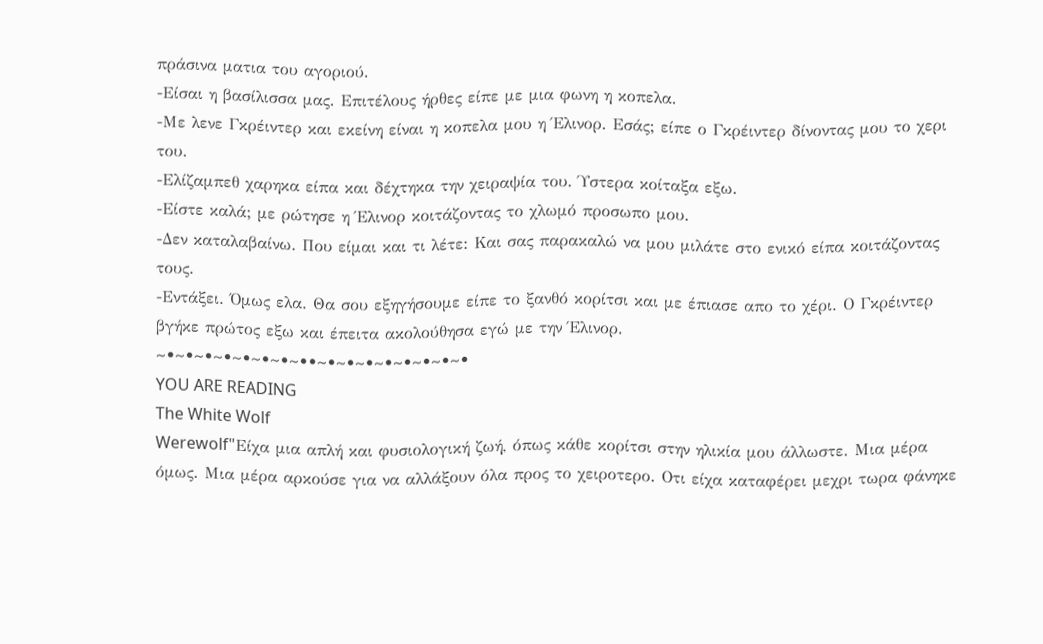πράσινα ματια του αγοριού.
-Είσαι η βασίλισσα μας. Επιτέλους ήρθες είπε με μια φωνη η κοπελα.
-Με λενε Γκρέιντερ και εκείνη είναι η κοπελα μου η Έλινορ. Εσάς; είπε ο Γκρέιντερ δίνοντας μου το χερι του.
-Ελίζαμπεθ χαρηκα είπα και δέχτηκα την χειραψία του. Ύστερα κοίταξα εξω.
-Είστε καλά; με ρώτησε η Έλινορ κοιτάζοντας το χλωμό προσωπο μου.
-Δεν καταλαβαίνω. Που είμαι και τι λέτε: Και σας παρακαλώ να μου μιλάτε στο ενικό είπα κοιτάζοντας τους.
-Εντάξει. Όμως ελα. Θα σου εξηγήσουμε είπε το ξανθό κορίτσι και με έπιασε απο το χέρι. Ο Γκρέιντερ βγήκε πρώτος εξω και έπειτα ακολούθησα εγώ με την Έλινορ.
~•~•~•~•~•~•~•~••~•~•~•~•~•~•~•~•
YOU ARE READING
The White Wolf
Werewolf"Είχα μια απλή και φυσιολογική ζωή, όπως κάθε κορίτσι στην ηλικία μου άλλωστε. Μια μέρα όμως. Μια μέρα αρκούσε για να αλλάξουν όλα προς το χειροτερο. Οτι είχα καταφέρει μεχρι τωρα φάνηκε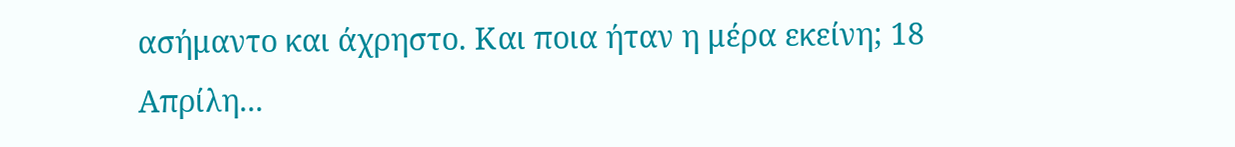ασήμαντο και άχρηστο. Και ποια ήταν η μέρα εκείνη; 18 Απρίλη...